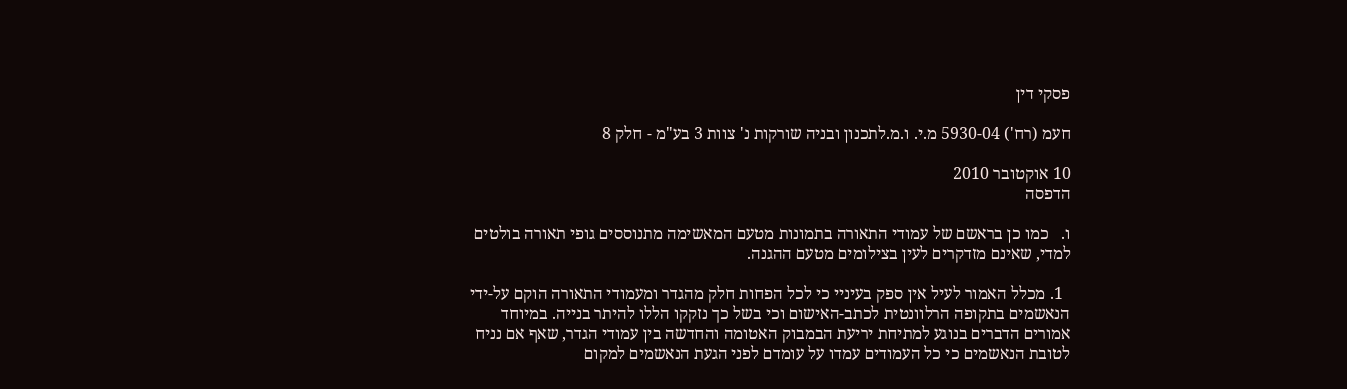פסקי דין

חעמ (רח') 5930-04 מ.י. ו.מ.לתכנון ובניה שורקות נ' צוות 3 בע"מ - חלק 8

10 אוקטובר 2010
הדפסה

ו.   כמו כן בראשם של עמודי התאורה בתמונות מטעם המאשימה מתנוססים גופי תאורה בולטים למדי, שאינם מזדקרים לעין בצילומים מטעם ההגנה.

  1. מכלל האמור לעיל אין ספק בעיניי כי לכל הפחות חלק מהגדר ומעמודי התאורה הוקם על-ידי הנאשמים בתקופה הרלוונטית לכתב-האישום וכי בשל כך נזקקו הללו להיתר בנייה. במיוחד אמורים הדברים בנוגע למתיחת יריעת הבמבוק האטומה והחדשה בין עמודי הגדר, שאף אם נניח לטובת הנאשמים כי כל העמודים עמדו על עומדם לפני הגעת הנאשמים למקום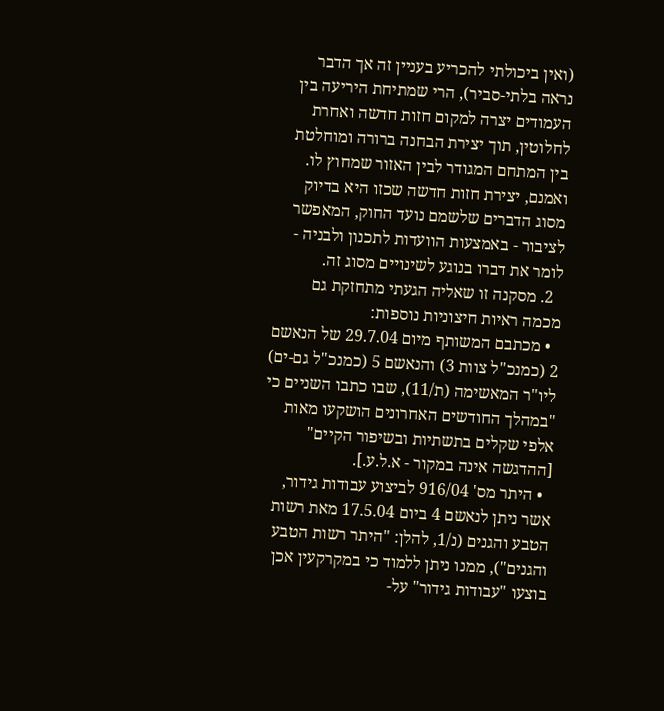(ואין ביכולתי להכריע בעניין זה אך הדבר נראה בלתי-סביר), הרי שמתיחת היריעה בין העמודים יצרה למקום חזות חדשה ואחרת לחלוטין, תוך יצירת הבחנה ברורה ומוחלטת בין המתחם המגודר לבין האזור שמחוץ לו.  ואמנם, יצירת חזות חדשה שכזו היא בדיוק מסוג הדברים שלשמם נועד החוק, המאפשר לציבור - באמצעות הוועדות לתכנון ולבניה - לומר את דברו בנוגע לשינויים מסוג זה.
  2. מסקנה זו שאליה הגעתי מתחזקת גם מכמה ראיות חיצוניות נוספות:
  • מכתבם המשותף מיום 29.7.04 של הנאשם 2 (כמנכ"ל צוות 3) והנאשם 5 (כמנכ"ל גם-ים) ליו"ר המאשימה (ת/11), שבו כתבו השניים כי "במהלך החודשים האחרונים הושקעו מאות אלפי שקלים בתשתיות ובשיפור הקיים" [ההדגשה אינה במקור - א.ל.ע.].
  • היתר מס' 916/04 לביצוע עבודות גידור, אשר ניתן לנאשם 4 ביום 17.5.04 מאת רשות הטבע והגנים (נ/1, להלן: "היתר רשות הטבע והגנים"), ממנו ניתן ללמוד כי במקרקעין אכן בוצעו "עבודות גידור" על-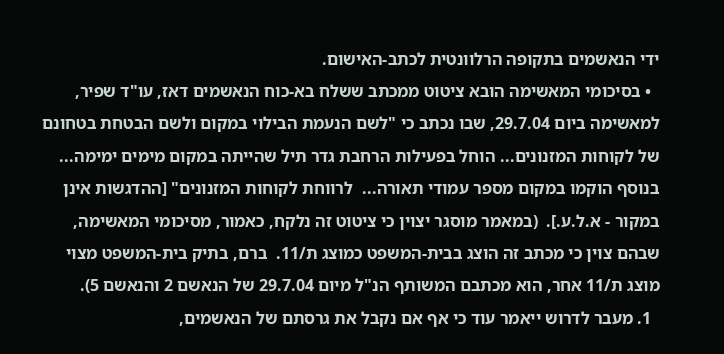ידי הנאשמים בתקופה הרלוונטית לכתב-האישום.
  • בסיכומי המאשימה הובא ציטוט ממכתב ששלח בא-כוח הנאשמים דאז, עו"ד שפיר, למאשימה ביום 29.7.04, שבו נכתב כי "לשם הנעמת הבילוי במקום ולשם הבטחת בטחונם של לקוחות המזנונים... הוחל בפעילות הרחבת גדר תיל שהייתה במקום מימים ימימה...  בנוסף הוקמו במקום מספר עמודי תאורה...  לרווחת לקוחות המזנונים" [ההדגשות אינן במקור - א.ל.ע.].  (במאמר מוסגר יצוין כי ציטוט זה נלקח, כאמור, מסיכומי המאשימה, שבהם צוין כי מכתב זה הוצג בבית-המשפט כמוצג ת/11.  ברם, בתיק בית-המשפט מצוי מוצג ת/11 אחר, הוא מכתבם המשותף הנ"ל מיום 29.7.04 של הנאשם 2 והנאשם 5).
  1. מעבר לדרוש ייאמר עוד כי אף אם נקבל את גרסתם של הנאשמים,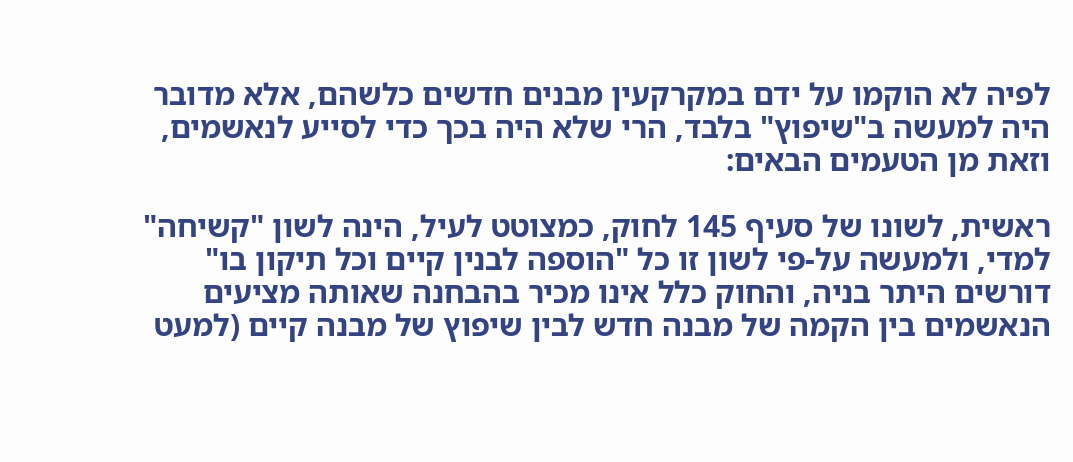לפיה לא הוקמו על ידם במקרקעין מבנים חדשים כלשהם, אלא מדובר היה למעשה ב"שיפוץ" בלבד, הרי שלא היה בכך כדי לסייע לנאשמים, וזאת מן הטעמים הבאים:

ראשית, לשונו של סעיף 145 לחוק, כמצוטט לעיל, הינה לשון "קשיחה" למדי, ולמעשה על-פי לשון זו כל "הוספה לבנין קיים וכל תיקון בו" דורשים היתר בניה, והחוק כלל אינו מכיר בהבחנה שאותה מציעים הנאשמים בין הקמה של מבנה חדש לבין שיפוץ של מבנה קיים (למעט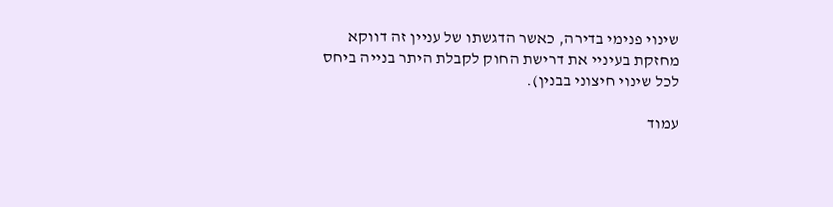שינוי פנימי בדירה, כאשר הדגשתו של עניין זה דווקא מחזקת בעיניי את דרישת החוק לקבלת היתר בנייה ביחס לכל שינוי חיצוני בבנין).

עמוד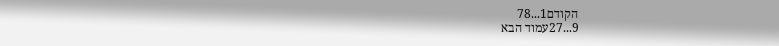הקודם1...78
9...27עמוד הבא